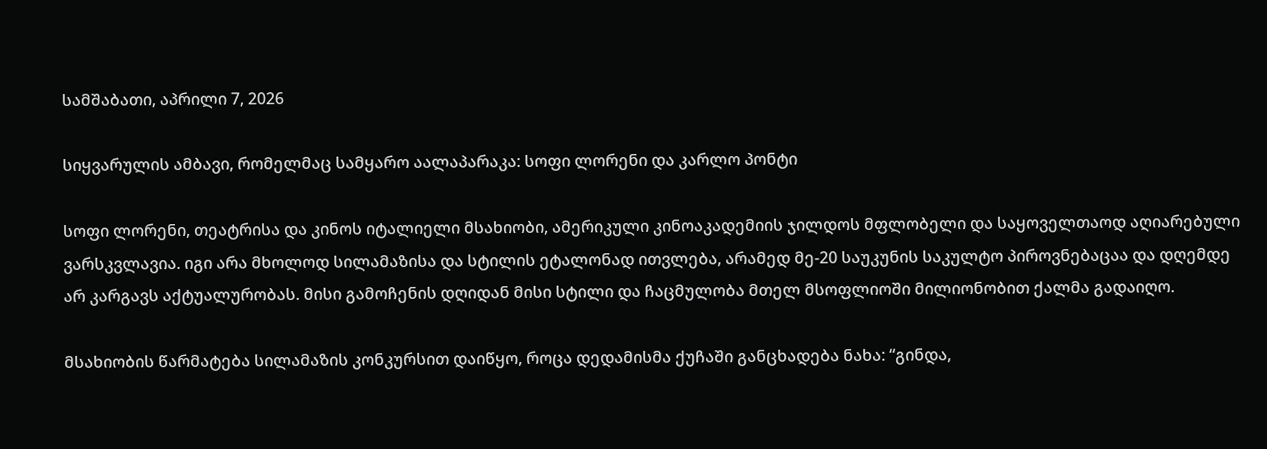სამშაბათი, აპრილი 7, 2026

სიყვარულის ამბავი, რომელმაც სამყარო აალაპარაკა: სოფი ლორენი და კარლო პონტი

სოფი ლორენი, თეატრისა და კინოს იტალიელი მსახიობი, ამერიკული კინოაკადემიის ჯილდოს მფლობელი და საყოველთაოდ აღიარებული ვარსკვლავია. იგი არა მხოლოდ სილამაზისა და სტილის ეტალონად ითვლება, არამედ მე-20 საუკუნის საკულტო პიროვნებაცაა და დღემდე არ კარგავს აქტუალურობას. მისი გამოჩენის დღიდან მისი სტილი და ჩაცმულობა მთელ მსოფლიოში მილიონობით ქალმა გადაიღო.

მსახიობის წარმატება სილამაზის კონკურსით დაიწყო, როცა დედამისმა ქუჩაში განცხადება ნახა: “გინდა,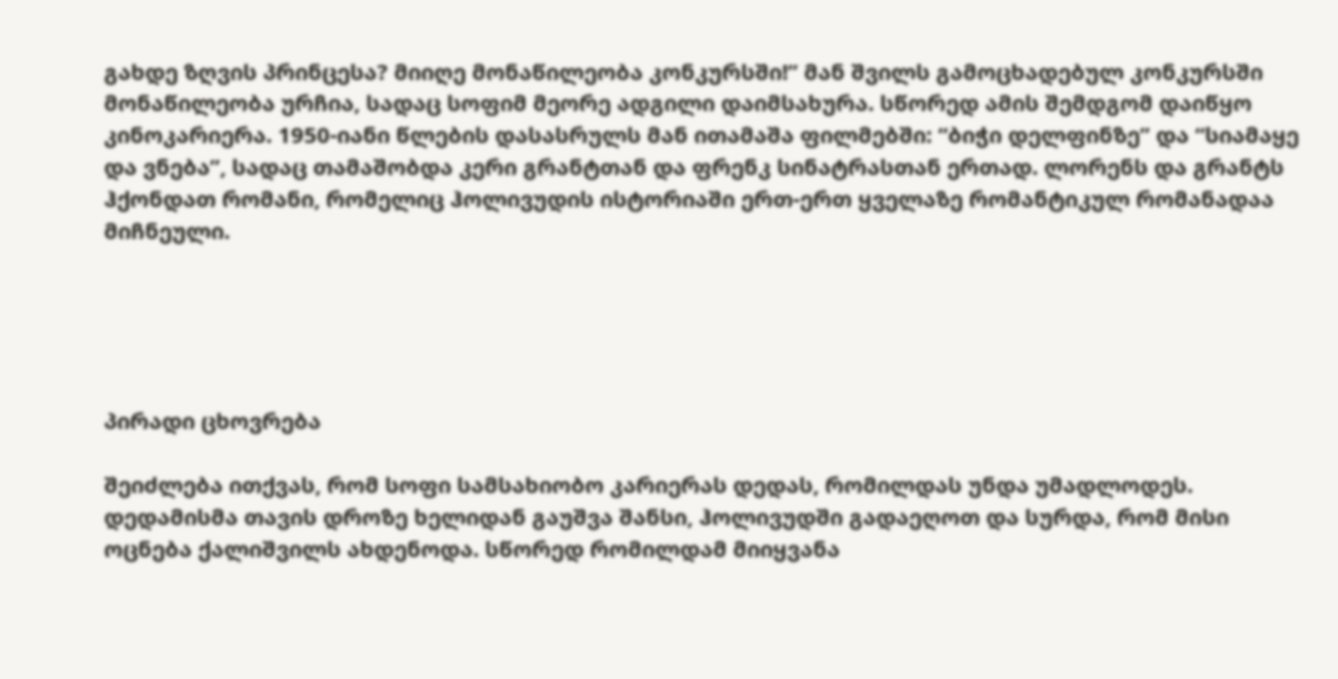გახდე ზღვის პრინცესა? მიიღე მონაწილეობა კონკურსში!” მან შვილს გამოცხადებულ კონკურსში მონაწილეობა ურჩია, სადაც სოფიმ მეორე ადგილი დაიმსახურა. სწორედ ამის შემდგომ დაიწყო კინოკარიერა. 1950-იანი წლების დასასრულს მან ითამაშა ფილმებში: “ბიჭი დელფინზე” და “სიამაყე და ვნება”, სადაც თამაშობდა კერი გრანტთან და ფრენკ სინატრასთან ერთად. ლორენს და გრანტს ჰქონდათ რომანი, რომელიც ჰოლივუდის ისტორიაში ერთ-ერთ ყველაზე რომანტიკულ რომანადაა მიჩნეული.





პირადი ცხოვრება

შეიძლება ითქვას, რომ სოფი სამსახიობო კარიერას დედას, რომილდას უნდა უმადლოდეს. დედამისმა თავის დროზე ხელიდან გაუშვა შანსი, ჰოლივუდში გადაეღოთ და სურდა, რომ მისი ოცნება ქალიშვილს ახდენოდა. სწორედ რომილდამ მიიყვანა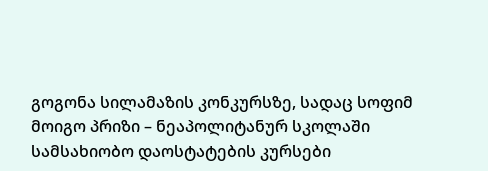გოგონა სილამაზის კონკურსზე, სადაც სოფიმ მოიგო პრიზი – ნეაპოლიტანურ სკოლაში სამსახიობო დაოსტატების კურსები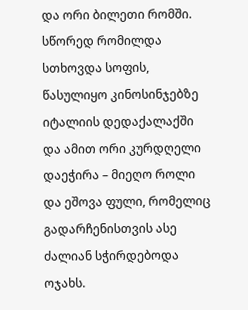და ორი ბილეთი რომში. სწორედ რომილდა სთხოვდა სოფის, წასულიყო კინოსინჯებზე იტალიის დედაქალაქში და ამით ორი კურდღელი დაეჭირა – მიეღო როლი და ეშოვა ფული, რომელიც გადარჩენისთვის ასე ძალიან სჭირდებოდა ოჯახს.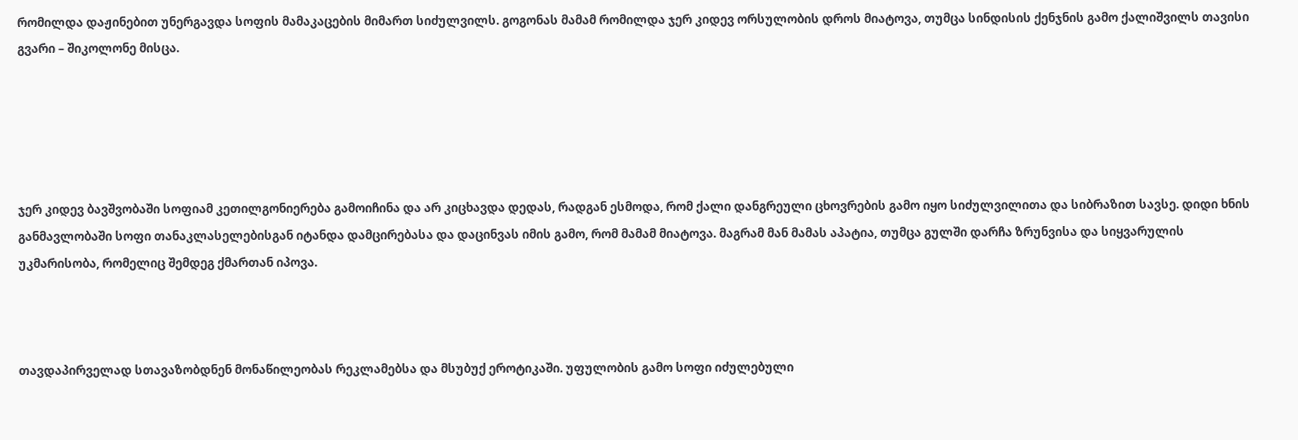რომილდა დაჟინებით უნერგავდა სოფის მამაკაცების მიმართ სიძულვილს. გოგონას მამამ რომილდა ჯერ კიდევ ორსულობის დროს მიატოვა, თუმცა სინდისის ქენჯნის გამო ქალიშვილს თავისი გვარი – შიკოლონე მისცა.





ჯერ კიდევ ბავშვობაში სოფიამ კეთილგონიერება გამოიჩინა და არ კიცხავდა დედას, რადგან ესმოდა, რომ ქალი დანგრეული ცხოვრების გამო იყო სიძულვილითა და სიბრაზით სავსე. დიდი ხნის განმავლობაში სოფი თანაკლასელებისგან იტანდა დამცირებასა და დაცინვას იმის გამო, რომ მამამ მიატოვა. მაგრამ მან მამას აპატია, თუმცა გულში დარჩა ზრუნვისა და სიყვარულის უკმარისობა, რომელიც შემდეგ ქმართან იპოვა.



თავდაპირველად სთავაზობდნენ მონაწილეობას რეკლამებსა და მსუბუქ ეროტიკაში. უფულობის გამო სოფი იძულებული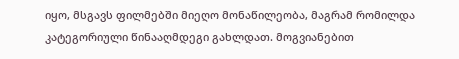იყო, მსგავს ფილმებში მიეღო მონაწილეობა, მაგრამ რომილდა კატეგორიული წინააღმდეგი გახლდათ. მოგვიანებით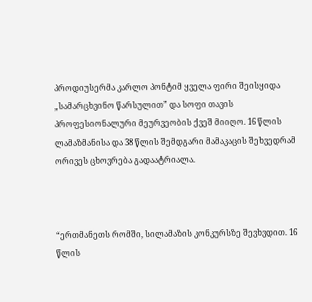პროდიუსერმა კარლო პონტიმ ყველა ფირი შეისყიდა „სამარცხვინო წარსულით” და სოფი თავის პროფესიონალური მეურვეობის ქვეშ მიიღო. 16 წლის ლამაზმანისა და 38 წლის შემდგარი მამაკაცის შეხვედრამ ორივეს ცხოვრება გადაატრიალა.



“ერთმანეთს რომში, სილამაზის კონკურსზე შევხვდით. 16 წლის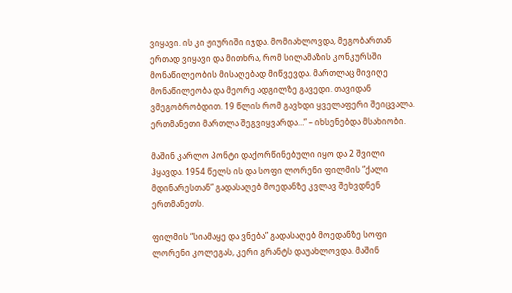ვიყავი. ის კი ჟიურიში იჯდა. მომიახლოვდა, მეგობართან ერთად ვიყავი და მითხრა, რომ სილამაზის კონკურსში მონაწილეობის მისაღებად მიწვევდა. მართლაც მივიღე მონაწილეობა და მეორე ადგილზე გავედი. თავიდან ვმეგობრობდით. 19 წლის რომ გავხდი ყველაფერი შეიცვალა. ერთმანეთი მართლა შეგვიყვარდა…” – იხსენებდა მსახიობი.

მაშინ კარლო პონტი დაქორწინებული იყო და 2 შვილი ჰყავდა. 1954 წელს ის და სოფი ლორენი ფილმის “ქალი მდინარესთან” გადასაღებ მოედანზე კვლავ შეხვდნენ ერთმანეთს.

ფილმის “სიამაყე და ვნება” გადასაღებ მოედანზე სოფი ლორენი კოლეგას, კერი გრანტს დაუახლოვდა. მაშინ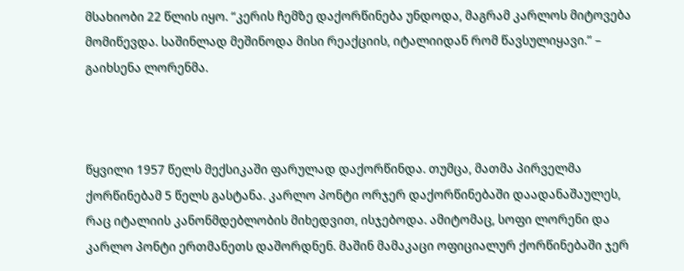მსახიობი 22 წლის იყო. “კერის ჩემზე დაქორწინება უნდოდა, მაგრამ კარლოს მიტოვება მომიწევდა. საშინლად მეშინოდა მისი რეაქციის, იტალიიდან რომ წავსულიყავი.” – გაიხსენა ლორენმა.



წყვილი 1957 წელს მექსიკაში ფარულად დაქორწინდა. თუმცა, მათმა პირველმა ქორწინებამ 5 წელს გასტანა. კარლო პონტი ორჯერ დაქორწინებაში დაადანაშაულეს, რაც იტალიის კანონმდებლობის მიხედვით, ისჯებოდა. ამიტომაც, სოფი ლორენი და კარლო პონტი ერთმანეთს დაშორდნენ. მაშინ მამაკაცი ოფიციალურ ქორწინებაში ჯერ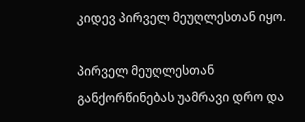კიდევ პირველ მეუღლესთან იყო.

პირველ მეუღლესთან განქორწინებას უამრავი დრო და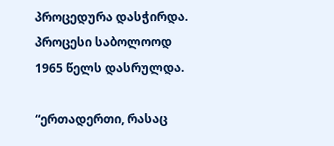პროცედურა დასჭირდა. პროცესი საბოლოოდ 1965 წელს დასრულდა.

“ერთადერთი, რასაც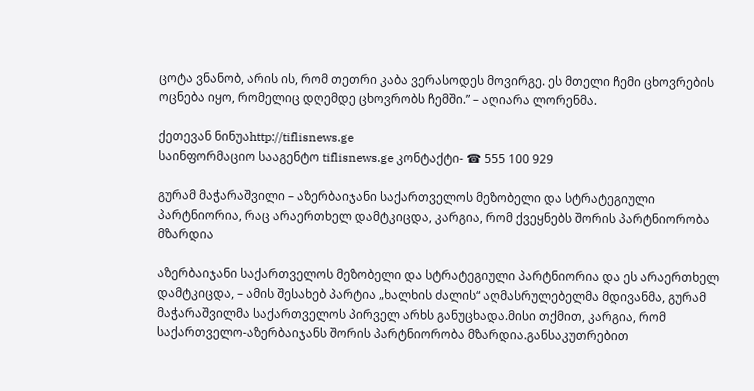ცოტა ვნანობ, არის ის, რომ თეთრი კაბა ვერასოდეს მოვირგე. ეს მთელი ჩემი ცხოვრების ოცნება იყო, რომელიც დღემდე ცხოვრობს ჩემში.” – აღიარა ლორენმა.

ქეთევან ნინუაhttp://tiflisnews.ge
საინფორმაციო სააგენტო tiflisnews.ge კონტაქტი- ☎ 555 100 929

გურამ მაჭარაშვილი – აზერბაიჯანი საქართველოს მეზობელი და სტრატეგიული პარტნიორია, რაც არაერთხელ დამტკიცდა, კარგია, რომ ქვეყნებს შორის პარტნიორობა მზარდია

აზერბაიჯანი საქართველოს მეზობელი და სტრატეგიული პარტნიორია და ეს არაერთხელ დამტკიცდა, – ამის შესახებ პარტია „ხალხის ძალის“ აღმასრულებელმა მდივანმა, გურამ მაჭარაშვილმა საქართველოს პირველ არხს განუცხადა.მისი თქმით, კარგია, რომ საქართველო-აზერბაიჯანს შორის პარტნიორობა მზარდია.განსაკუთრებით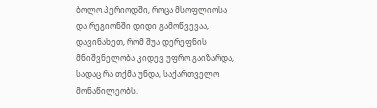ბოლო პერიოდში, როცა მსოფლიოსა და რეგიონში დიდი გამოწვევაა, დავინახეთ, რომ შუა დერეფნის მნიშვნელობა კიდევ უფრო გაიზარდა, სადაც რა თქმა უნდა, საქართველო მონაწილეობს.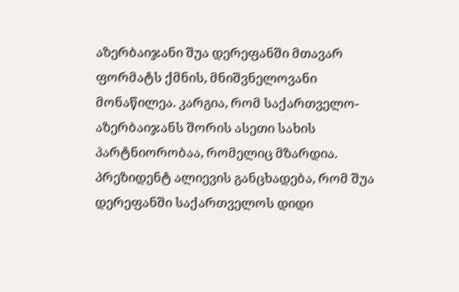აზერბაიჯანი შუა დერეფანში მთავარ ფორმატს ქმნის, მნიშვნელოვანი მონაწილეა. კარგია, რომ საქართველო-აზერბაიჯანს შორის ასეთი სახის პარტნიორობაა, რომელიც მზარდია. პრეზიდენტ ალიევის განცხადება, რომ შუა დერეფანში საქართველოს დიდი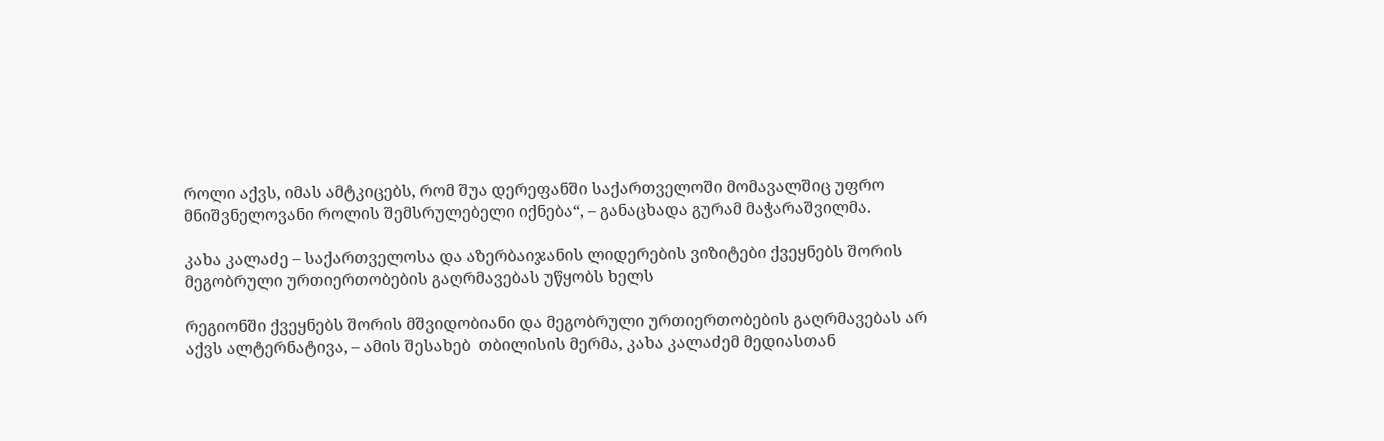როლი აქვს, იმას ამტკიცებს, რომ შუა დერეფანში საქართველოში მომავალშიც უფრო მნიშვნელოვანი როლის შემსრულებელი იქნება“, – განაცხადა გურამ მაჭარაშვილმა.

კახა კალაძე – საქართველოსა და აზერბაიჯანის ლიდერების ვიზიტები ქვეყნებს შორის მეგობრული ურთიერთობების გაღრმავებას უწყობს ხელს

რეგიონში ქვეყნებს შორის მშვიდობიანი და მეგობრული ურთიერთობების გაღრმავებას არ აქვს ალტერნატივა, – ამის შესახებ  თბილისის მერმა, კახა კალაძემ მედიასთან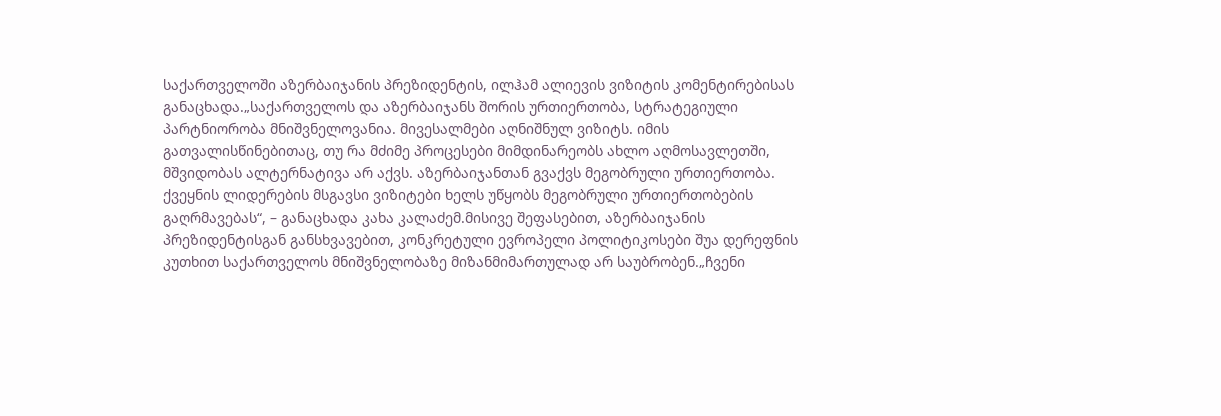საქართველოში აზერბაიჯანის პრეზიდენტის, ილჰამ ალიევის ვიზიტის კომენტირებისას განაცხადა.„საქართველოს და აზერბაიჯანს შორის ურთიერთობა, სტრატეგიული პარტნიორობა მნიშვნელოვანია. მივესალმები აღნიშნულ ვიზიტს. იმის გათვალისწინებითაც, თუ რა მძიმე პროცესები მიმდინარეობს ახლო აღმოსავლეთში, მშვიდობას ალტერნატივა არ აქვს. აზერბაიჯანთან გვაქვს მეგობრული ურთიერთობა. ქვეყნის ლიდერების მსგავსი ვიზიტები ხელს უწყობს მეგობრული ურთიერთობების გაღრმავებას“, – განაცხადა კახა კალაძემ.მისივე შეფასებით, აზერბაიჯანის პრეზიდენტისგან განსხვავებით, კონკრეტული ევროპელი პოლიტიკოსები შუა დერეფნის კუთხით საქართველოს მნიშვნელობაზე მიზანმიმართულად არ საუბრობენ.„ჩვენი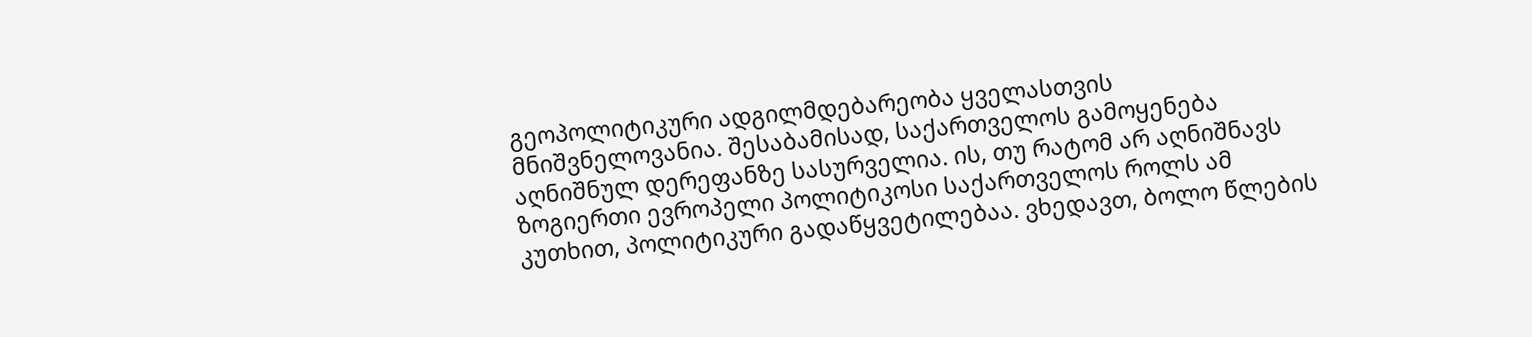გეოპოლიტიკური ადგილმდებარეობა ყველასთვის მნიშვნელოვანია. შესაბამისად, საქართველოს გამოყენება აღნიშნულ დერეფანზე სასურველია. ის, თუ რატომ არ აღნიშნავს ზოგიერთი ევროპელი პოლიტიკოსი საქართველოს როლს ამ კუთხით, პოლიტიკური გადაწყვეტილებაა. ვხედავთ, ბოლო წლების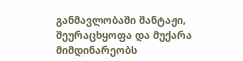განმავლობაში შანტაჟი, შეურაცხყოფა და მუქარა მიმდინარეობს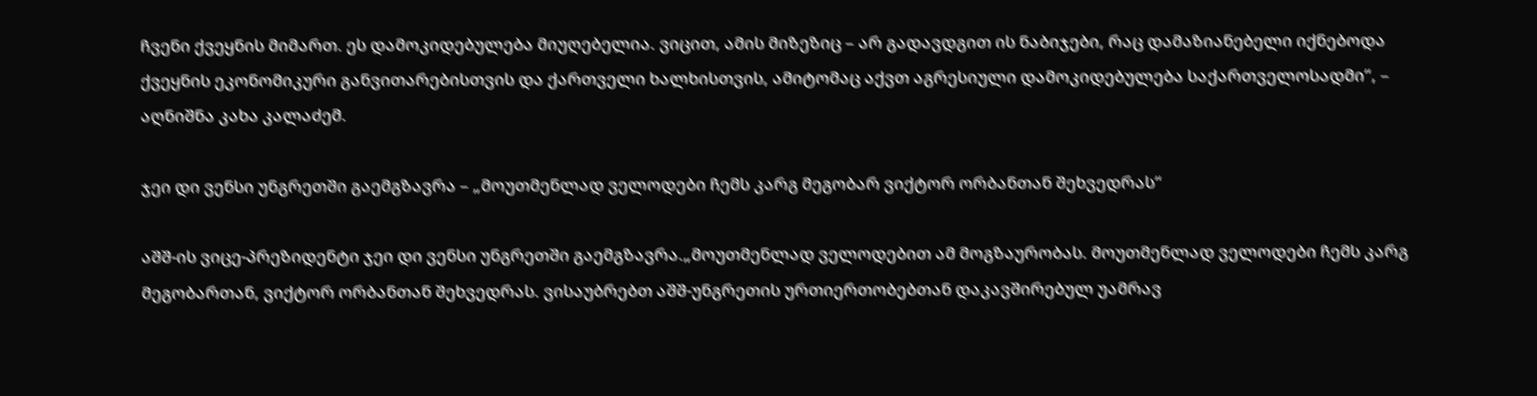ჩვენი ქვეყნის მიმართ. ეს დამოკიდებულება მიუღებელია. ვიცით, ამის მიზეზიც – არ გადავდგით ის ნაბიჯები, რაც დამაზიანებელი იქნებოდა ქვეყნის ეკონომიკური განვითარებისთვის და ქართველი ხალხისთვის, ამიტომაც აქვთ აგრესიული დამოკიდებულება საქართველოსადმი“, – აღნიშნა კახა კალაძემ.

ჯეი დი ვენსი უნგრეთში გაემგზავრა – „მოუთმენლად ველოდები ჩემს კარგ მეგობარ ვიქტორ ორბანთან შეხვედრას“

აშშ-ის ვიცე-პრეზიდენტი ჯეი დი ვენსი უნგრეთში გაემგზავრა.„მოუთმენლად ველოდებით ამ მოგზაურობას. მოუთმენლად ველოდები ჩემს კარგ მეგობართან, ვიქტორ ორბანთან შეხვედრას. ვისაუბრებთ აშშ-უნგრეთის ურთიერთობებთან დაკავშირებულ უამრავ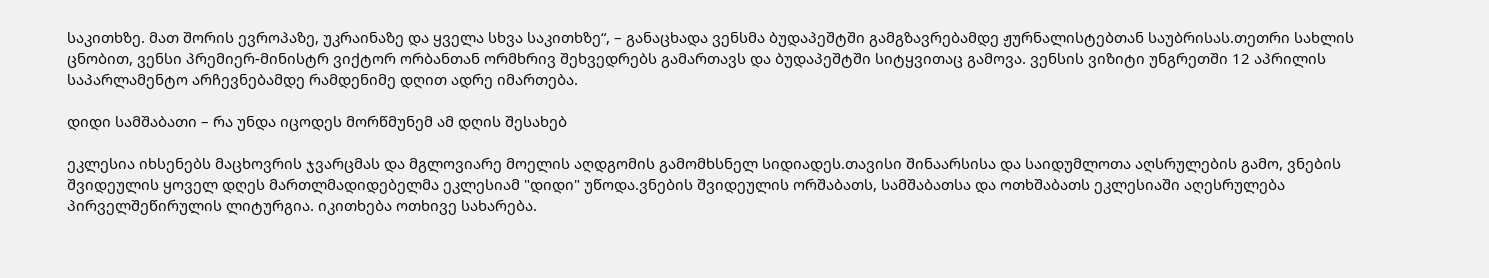საკითხზე. მათ შორის ევროპაზე, უკრაინაზე და ყველა სხვა საკითხზე“, – განაცხადა ვენსმა ბუდაპეშტში გამგზავრებამდე ჟურნალისტებთან საუბრისას.თეთრი სახლის ცნობით, ვენსი პრემიერ-მინისტრ ვიქტორ ორბანთან ორმხრივ შეხვედრებს გამართავს და ბუდაპეშტში სიტყვითაც გამოვა. ვენსის ვიზიტი უნგრეთში 12 აპრილის საპარლამენტო არჩევნებამდე რამდენიმე დღით ადრე იმართება.

დიდი სამშაბათი – რა უნდა იცოდეს მორწმუნემ ამ დღის შესახებ

ეკლესია იხსენებს მაცხოვრის ჯვარცმას და მგლოვიარე მოელის აღდგომის გამომხსნელ სიდიადეს.თავისი შინაარსისა და საიდუმლოთა აღსრულების გამო, ვნების შვიდეულის ყოველ დღეს მართლმადიდებელმა ეკლესიამ "დიდი" უწოდა.ვნების შვიდეულის ორშაბათს, სამშაბათსა და ოთხშაბათს ეკლესიაში აღესრულება პირველშეწირულის ლიტურგია. იკითხება ოთხივე სახარება.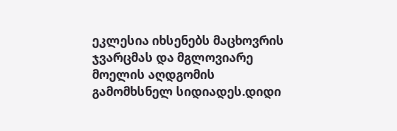ეკლესია იხსენებს მაცხოვრის ჯვარცმას და მგლოვიარე მოელის აღდგომის გამომხსნელ სიდიადეს.დიდი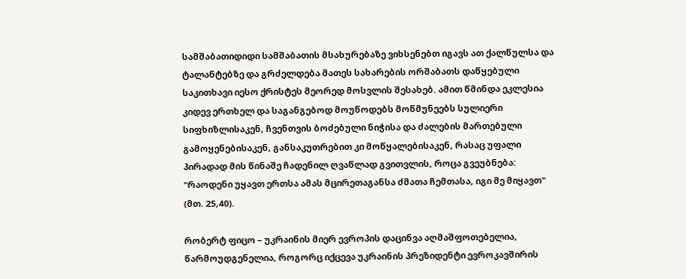სამშაბათიდიდი სამშაბათის მსახურებაზე ვიხსენებთ იგავს ათ ქალწულსა და ტალანტებზე და გრძელდება მათეს სახარების ორშაბათს დაწყებული საკითხავი იესო ქრისტეს მეორედ მოსვლის შესახებ. ამით წმინდა ეკლესია კიდევ ერთხელ და საგანგებოდ მოუწოდებს მოწმუნეებს სულიერი სიფხიზლისაკენ, ჩვენთვის ბოძებული ნიჭისა და ძალების მართებული გამოყენებისაკენ, განსაკუთრებით კი მოწყალებისაკენ, რასაც უფალი პირადად მის წინაშე ჩადენილ ღვაწლად გვითვლის, როცა გვეუბნება: "რაოდენი უყავთ ერთსა ამას მცირეთაგანსა ძმათა ჩემთასა, იგი მე მიყავთ" (მთ. 25,40).

რობერტ ფიცო – უკრაინის მიერ ევროპის დაცინვა აღმაშფოთებელია, წარმოუდგენელია, როგორც იქცევა უკრაინის პრეზიდენტი ევროკავშირის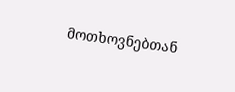მოთხოვნებთან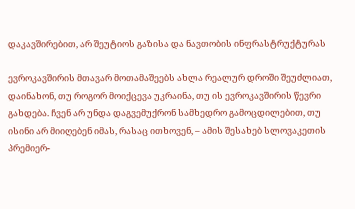დაკავშირებით, არ შეუტიოს გაზისა და ნავთობის ინფრასტრუქტურას

ევროკავშირის მთავარ მოთამაშეებს ახლა რეალურ დროში შეუძლიათ, დაინახონ, თუ როგორ მოიქცევა უკრაინა, თუ ის ევროკავშირის წევრი გახდება. ჩვენ არ უნდა დაგვემუქრონ სამხედრო გამოცდილებით, თუ ისინი არ მიიღებენ იმას, რასაც ითხოვენ, – ამის შესახებ სლოვაკეთის პრემიერ-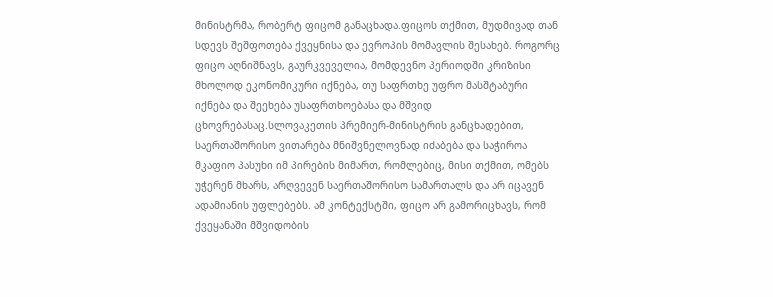მინისტრმა, რობერტ ფიცომ განაცხადა.ფიცოს თქმით, მუდმივად თან სდევს შეშფოთება ქვეყნისა და ევროპის მომავლის შესახებ. როგორც ფიცო აღნიშნავს, გაურკვეველია, მომდევნო პერიოდში კრიზისი მხოლოდ ეკონომიკური იქნება, თუ საფრთხე უფრო მასშტაბური იქნება და შეეხება უსაფრთხოებასა და მშვიდ ცხოვრებასაც.სლოვაკეთის პრემიერ-მინისტრის განცხადებით, საერთაშორისო ვითარება მნიშვნელოვნად იძაბება და საჭიროა მკაფიო პასუხი იმ პირების მიმართ, რომლებიც, მისი თქმით, ომებს უჭერენ მხარს, არღვევენ საერთაშორისო სამართალს და არ იცავენ ადამიანის უფლებებს. ამ კონტექსტში, ფიცო არ გამორიცხავს, რომ ქვეყანაში მშვიდობის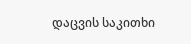დაცვის საკითხი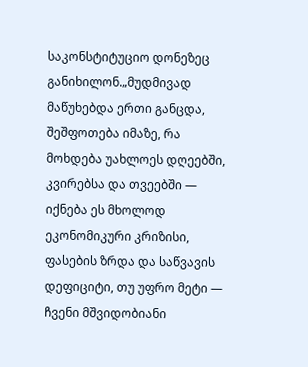საკონსტიტუციო დონეზეც განიხილონ.„მუდმივად მაწუხებდა ერთი განცდა, შეშფოთება იმაზე, რა მოხდება უახლოეს დღეებში, კვირებსა და თვეებში — იქნება ეს მხოლოდ ეკონომიკური კრიზისი, ფასების ზრდა და საწვავის დეფიციტი, თუ უფრო მეტი — ჩვენი მშვიდობიანი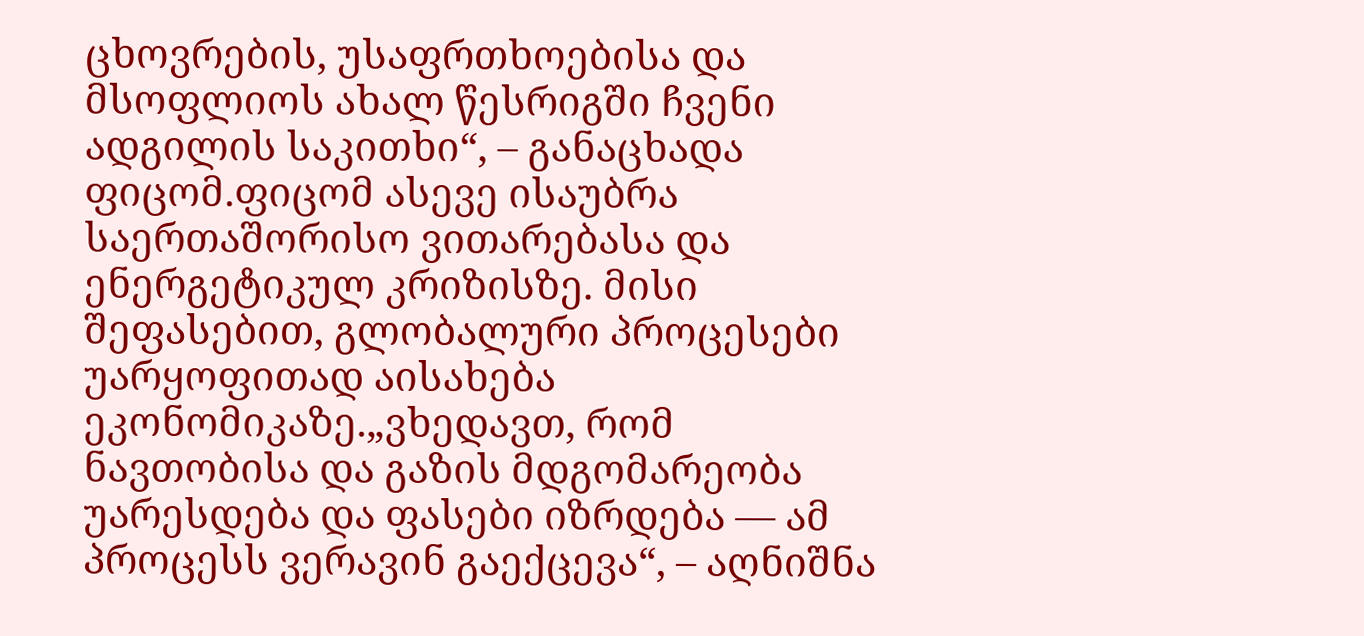ცხოვრების, უსაფრთხოებისა და მსოფლიოს ახალ წესრიგში ჩვენი ადგილის საკითხი“, – განაცხადა ფიცომ.ფიცომ ასევე ისაუბრა საერთაშორისო ვითარებასა და ენერგეტიკულ კრიზისზე. მისი შეფასებით, გლობალური პროცესები უარყოფითად აისახება ეკონომიკაზე.„ვხედავთ, რომ ნავთობისა და გაზის მდგომარეობა უარესდება და ფასები იზრდება — ამ პროცესს ვერავინ გაექცევა“, – აღნიშნა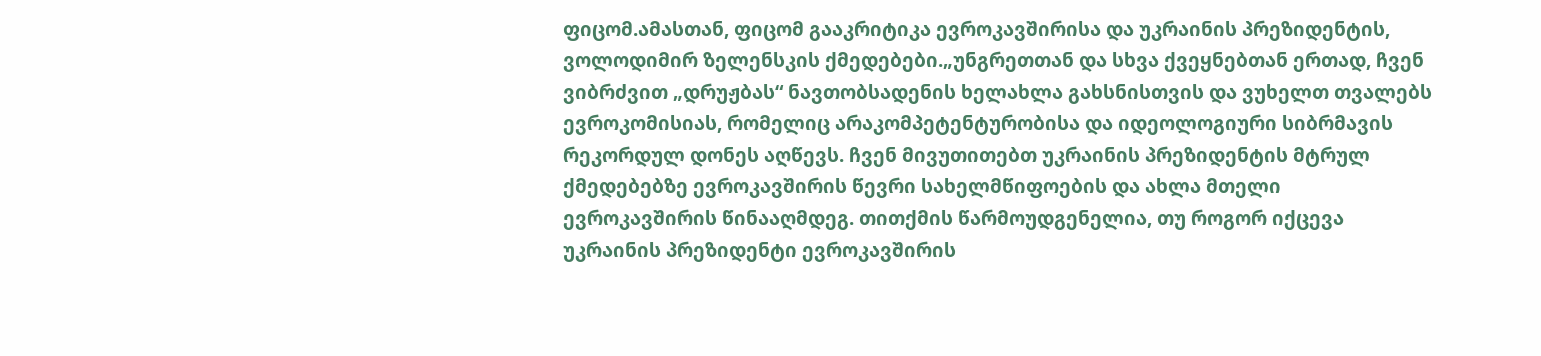ფიცომ.ამასთან, ფიცომ გააკრიტიკა ევროკავშირისა და უკრაინის პრეზიდენტის, ვოლოდიმირ ზელენსკის ქმედებები.„უნგრეთთან და სხვა ქვეყნებთან ერთად, ჩვენ ვიბრძვით „დრუჟბას“ ნავთობსადენის ხელახლა გახსნისთვის და ვუხელთ თვალებს ევროკომისიას, რომელიც არაკომპეტენტურობისა და იდეოლოგიური სიბრმავის რეკორდულ დონეს აღწევს. ჩვენ მივუთითებთ უკრაინის პრეზიდენტის მტრულ ქმედებებზე ევროკავშირის წევრი სახელმწიფოების და ახლა მთელი ევროკავშირის წინააღმდეგ. თითქმის წარმოუდგენელია, თუ როგორ იქცევა უკრაინის პრეზიდენტი ევროკავშირის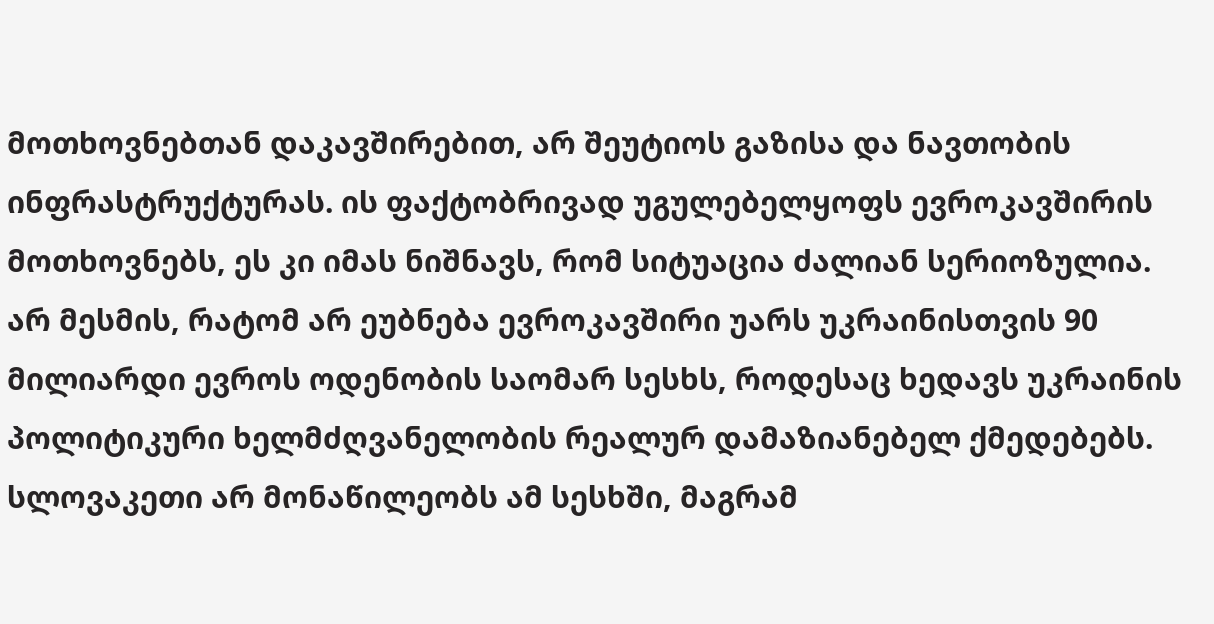მოთხოვნებთან დაკავშირებით, არ შეუტიოს გაზისა და ნავთობის ინფრასტრუქტურას. ის ფაქტობრივად უგულებელყოფს ევროკავშირის მოთხოვნებს, ეს კი იმას ნიშნავს, რომ სიტუაცია ძალიან სერიოზულია. არ მესმის, რატომ არ ეუბნება ევროკავშირი უარს უკრაინისთვის 90 მილიარდი ევროს ოდენობის საომარ სესხს, როდესაც ხედავს უკრაინის პოლიტიკური ხელმძღვანელობის რეალურ დამაზიანებელ ქმედებებს. სლოვაკეთი არ მონაწილეობს ამ სესხში, მაგრამ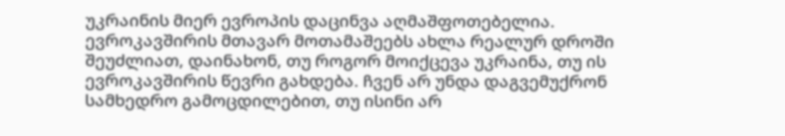უკრაინის მიერ ევროპის დაცინვა აღმაშფოთებელია. ევროკავშირის მთავარ მოთამაშეებს ახლა რეალურ დროში შეუძლიათ, დაინახონ, თუ როგორ მოიქცევა უკრაინა, თუ ის ევროკავშირის წევრი გახდება. ჩვენ არ უნდა დაგვემუქრონ სამხედრო გამოცდილებით, თუ ისინი არ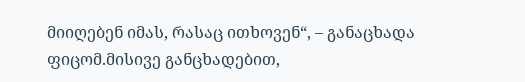მიიღებენ იმას, რასაც ითხოვენ“, – განაცხადა ფიცომ.მისივე განცხადებით,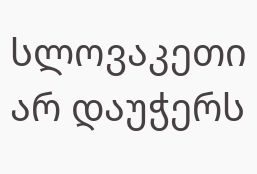სლოვაკეთი არ დაუჭერს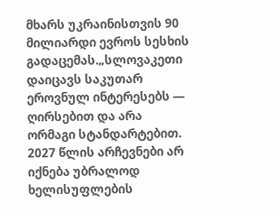მხარს უკრაინისთვის 90 მილიარდი ევროს სესხის გადაცემას.„სლოვაკეთი დაიცავს საკუთარ ეროვნულ ინტერესებს — ღირსებით და არა ორმაგი სტანდარტებით. 2027 წლის არჩევნები არ იქნება უბრალოდ ხელისუფლების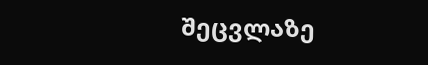შეცვლაზე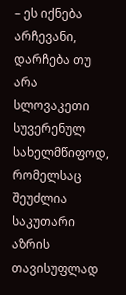– ეს იქნება არჩევანი, დარჩება თუ არა სლოვაკეთი სუვერენულ სახელმწიფოდ, რომელსაც შეუძლია საკუთარი აზრის თავისუფლად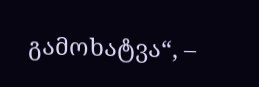გამოხატვა“, –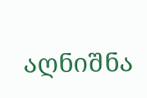აღნიშნა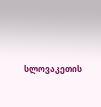სლოვაკეთის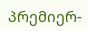პრემიერ-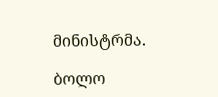მინისტრმა.

ბოლო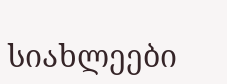სიახლეები